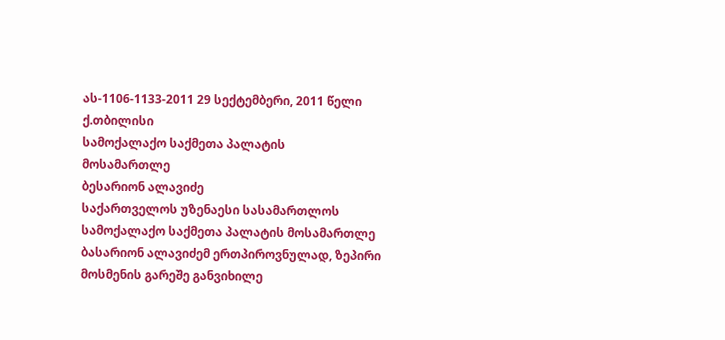ას-1106-1133-2011 29 სექტემბერი, 2011 წელი
ქ.თბილისი
სამოქალაქო საქმეთა პალატის
მოსამართლე
ბესარიონ ალავიძე
საქართველოს უზენაესი სასამართლოს სამოქალაქო საქმეთა პალატის მოსამართლე ბასარიონ ალავიძემ ერთპიროვნულად, ზეპირი მოსმენის გარეშე განვიხილე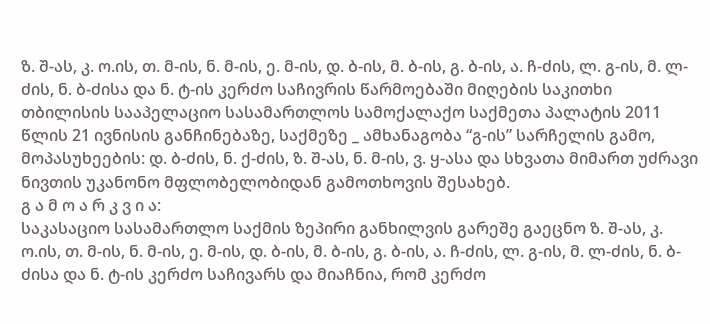ზ. შ-ას, კ. ო.ის, თ. მ-ის, ნ. მ-ის, ე. მ-ის, დ. ბ-ის, მ. ბ-ის, გ. ბ-ის, ა. ჩ-ძის, ლ. გ-ის, მ. ლ-ძის, ნ. ბ-ძისა და ნ. ტ-ის კერძო საჩივრის წარმოებაში მიღების საკითხი თბილისის სააპელაციო სასამართლოს სამოქალაქო საქმეთა პალატის 2011 წლის 21 ივნისის განჩინებაზე, საქმეზე _ ამხანაგობა “გ-ის” სარჩელის გამო, მოპასუხეების: დ. ბ-ძის, ნ. ქ-ძის, ზ. შ-ას, ნ. მ-ის, ვ. ყ-ასა და სხვათა მიმართ უძრავი ნივთის უკანონო მფლობელობიდან გამოთხოვის შესახებ.
გ ა მ ო ა რ კ ვ ი ა:
საკასაციო სასამართლო საქმის ზეპირი განხილვის გარეშე გაეცნო ზ. შ-ას, კ. ო.ის, თ. მ-ის, ნ. მ-ის, ე. მ-ის, დ. ბ-ის, მ. ბ-ის, გ. ბ-ის, ა. ჩ-ძის, ლ. გ-ის, მ. ლ-ძის, ნ. ბ-ძისა და ნ. ტ-ის კერძო საჩივარს და მიაჩნია, რომ კერძო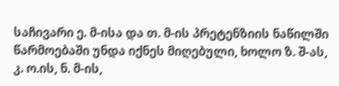საჩივარი ე. მ-ისა და თ. მ-ის პრეტენზიის ნაწილში წარმოებაში უნდა იქნეს მიღებული, ხოლო ზ. შ-ას, კ. ო.ის, ნ. მ-ის,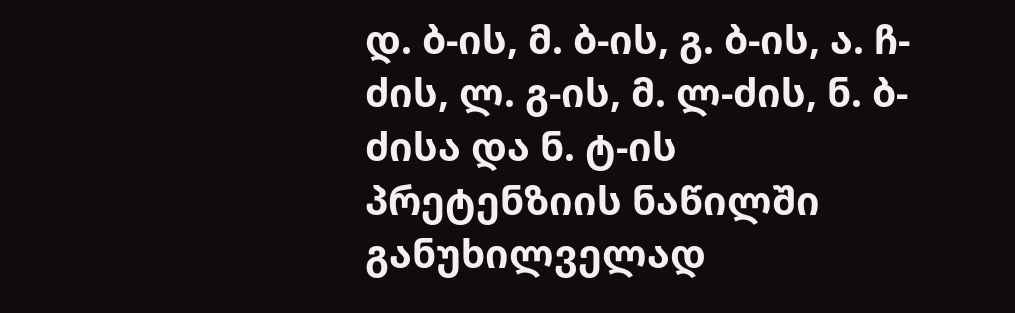დ. ბ-ის, მ. ბ-ის, გ. ბ-ის, ა. ჩ-ძის, ლ. გ-ის, მ. ლ-ძის, ნ. ბ-ძისა და ნ. ტ-ის პრეტენზიის ნაწილში განუხილველად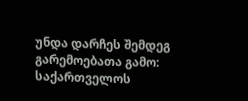უნდა დარჩეს შემდეგ გარემოებათა გამო:
საქართველოს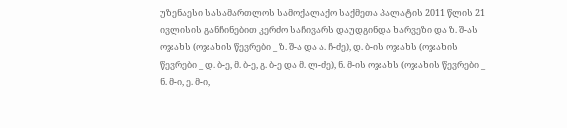უზენაესი სასამართლოს სამოქალაქო საქმეთა პალატის 2011 წლის 21 ივლისის განჩინებით კერძო საჩივარს დაუდგინდა ხარვეზი და ზ. შ-ას ოჯახს (ოჯახის წევრები _ ზ. შ-ა და ა. ჩ-ძე), დ. ბ-ის ოჯახს (ოჯახის წევრები _ დ. ბ-ე, მ. ბ-ე, გ. ბ-ე და მ. ლ-ძე), ნ. მ-ის ოჯახს (ოჯახის წევრები _ ნ. მ-ი, ე. მ-ი,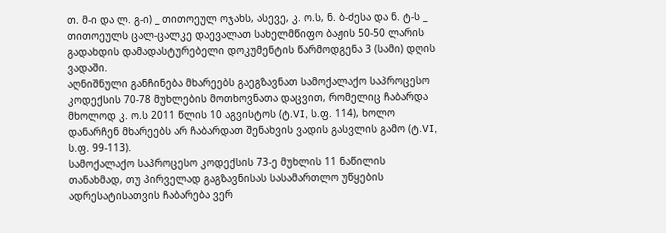თ. მ-ი და ლ. გ-ი) _ თითოეულ ოჯახს, ასევე, კ. ო.ს, ნ. ბ-ძესა და ნ. ტ-ს _ თითოეულს ცალ-ცალკე დაევალათ სახელმწიფო ბაჟის 50-50 ლარის გადახდის დამადასტურებელი დოკუმენტის წარმოდგენა 3 (სამი) დღის ვადაში.
აღნიშნული განჩინება მხარეებს გაეგზავნათ სამოქალაქო საპროცესო კოდექსის 70-78 მუხლების მოთხოვნათა დაცვით, რომელიც ჩაბარდა მხოლოდ კ. ო.ს 2011 წლის 10 აგვისტოს (ტ.VI, ს.ფ. 114), ხოლო დანარჩენ მხარეებს არ ჩაბარდათ შენახვის ვადის გასვლის გამო (ტ.VI, ს.ფ. 99-113).
სამოქალაქო საპროცესო კოდექსის 73-ე მუხლის 11 ნაწილის თანახმად, თუ პირველად გაგზავნისას სასამართლო უწყების ადრესატისათვის ჩაბარება ვერ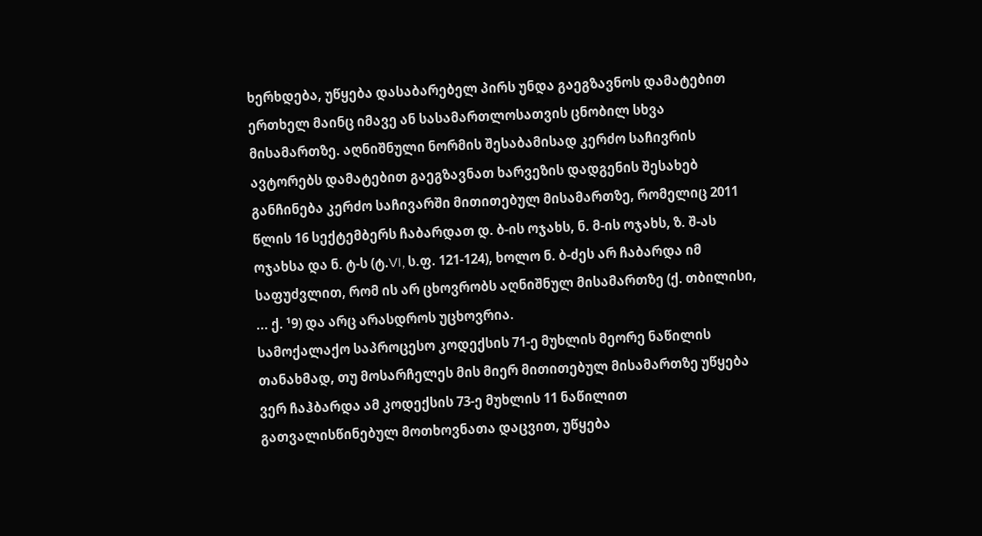ხერხდება, უწყება დასაბარებელ პირს უნდა გაეგზავნოს დამატებით ერთხელ მაინც იმავე ან სასამართლოსათვის ცნობილ სხვა მისამართზე. აღნიშნული ნორმის შესაბამისად კერძო საჩივრის ავტორებს დამატებით გაეგზავნათ ხარვეზის დადგენის შესახებ განჩინება კერძო საჩივარში მითითებულ მისამართზე, რომელიც 2011 წლის 16 სექტემბერს ჩაბარდათ დ. ბ-ის ოჯახს, ნ. მ-ის ოჯახს, ზ. შ-ას ოჯახსა და ნ. ტ-ს (ტ.VI, ს.ფ. 121-124), ხოლო ნ. ბ-ძეს არ ჩაბარდა იმ საფუძვლით, რომ ის არ ცხოვრობს აღნიშნულ მისამართზე (ქ. თბილისი, ... ქ. ¹9) და არც არასდროს უცხოვრია.
სამოქალაქო საპროცესო კოდექსის 71-ე მუხლის მეორე ნაწილის თანახმად, თუ მოსარჩელეს მის მიერ მითითებულ მისამართზე უწყება ვერ ჩაჰბარდა ამ კოდექსის 73-ე მუხლის 11 ნაწილით გათვალისწინებულ მოთხოვნათა დაცვით, უწყება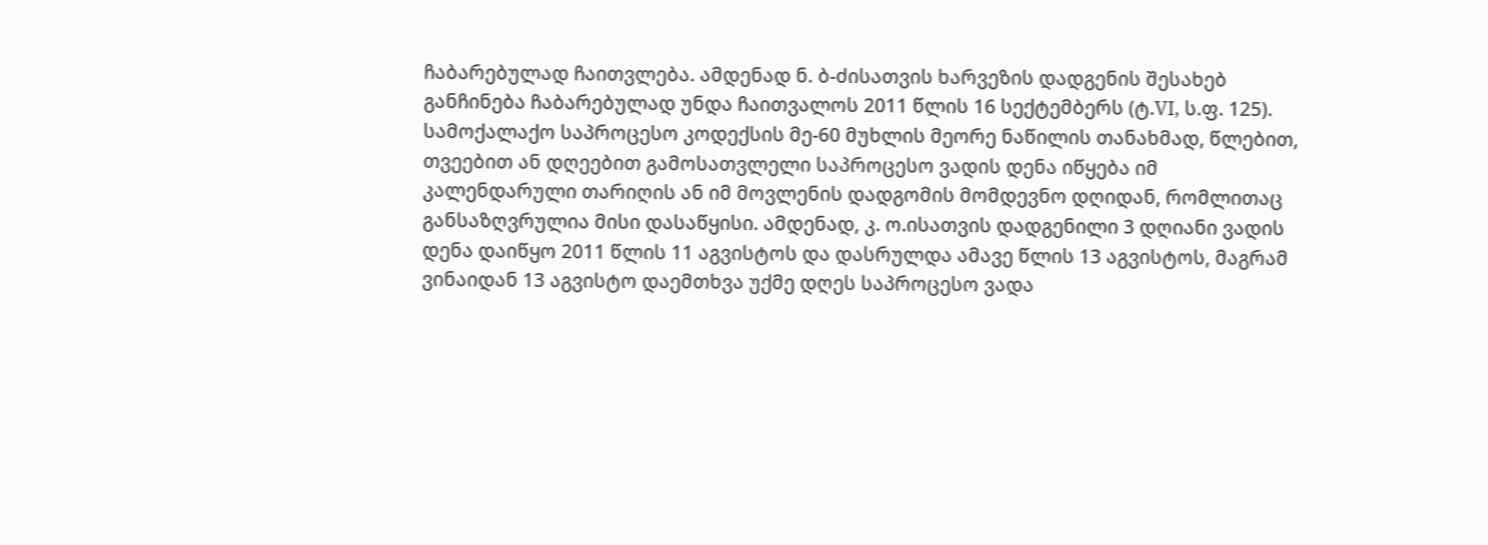ჩაბარებულად ჩაითვლება. ამდენად ნ. ბ-ძისათვის ხარვეზის დადგენის შესახებ განჩინება ჩაბარებულად უნდა ჩაითვალოს 2011 წლის 16 სექტემბერს (ტ.VI, ს.ფ. 125).
სამოქალაქო საპროცესო კოდექსის მე-60 მუხლის მეორე ნაწილის თანახმად, წლებით, თვეებით ან დღეებით გამოსათვლელი საპროცესო ვადის დენა იწყება იმ კალენდარული თარიღის ან იმ მოვლენის დადგომის მომდევნო დღიდან, რომლითაც განსაზღვრულია მისი დასაწყისი. ამდენად, კ. ო.ისათვის დადგენილი 3 დღიანი ვადის დენა დაიწყო 2011 წლის 11 აგვისტოს და დასრულდა ამავე წლის 13 აგვისტოს, მაგრამ ვინაიდან 13 აგვისტო დაემთხვა უქმე დღეს საპროცესო ვადა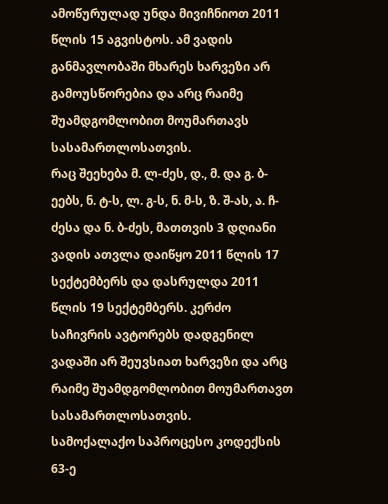ამოწურულად უნდა მივიჩნიოთ 2011 წლის 15 აგვისტოს. ამ ვადის განმავლობაში მხარეს ხარვეზი არ გამოუსწორებია და არც რაიმე შუამდგომლობით მოუმართავს სასამართლოსათვის.
რაც შეეხება მ. ლ-ძეს, დ., მ. და გ. ბ-ეებს, ნ. ტ-ს, ლ. გ-ს, ნ. მ-ს, ზ. შ-ას, ა. ჩ-ძესა და ნ. ბ-ძეს, მათთვის 3 დღიანი ვადის ათვლა დაიწყო 2011 წლის 17 სექტემბერს და დასრულდა 2011 წლის 19 სექტემბერს. კერძო საჩივრის ავტორებს დადგენილ ვადაში არ შეუვსიათ ხარვეზი და არც რაიმე შუამდგომლობით მოუმართავთ სასამართლოსათვის.
სამოქალაქო საპროცესო კოდექსის 63-ე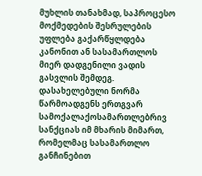მუხლის თანახმად, საპროცესო მოქმედების შესრულების უფლება გაქარწყლდება კანონით ან სასამართლოს მიერ დადგენილი ვადის გასვლის შემდეგ.
დასახელებული ნორმა წარმოადგენს ერთგვარ სამოქალაქოსამართლებრივ სანქციას იმ მხარის მიმართ, რომელმაც სასამართლო განჩინებით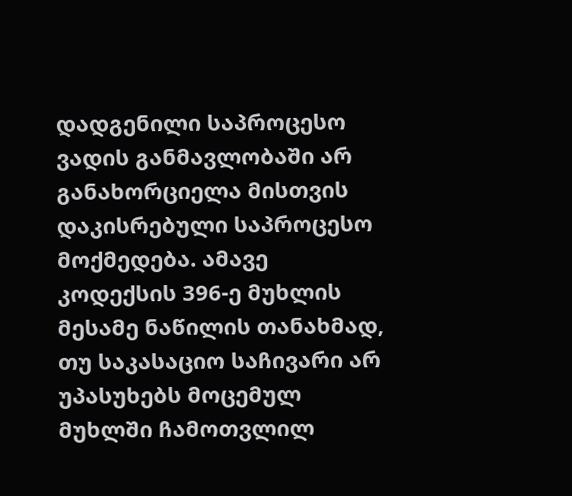დადგენილი საპროცესო ვადის განმავლობაში არ განახორციელა მისთვის დაკისრებული საპროცესო მოქმედება. ამავე კოდექსის 396-ე მუხლის მესამე ნაწილის თანახმად, თუ საკასაციო საჩივარი არ უპასუხებს მოცემულ მუხლში ჩამოთვლილ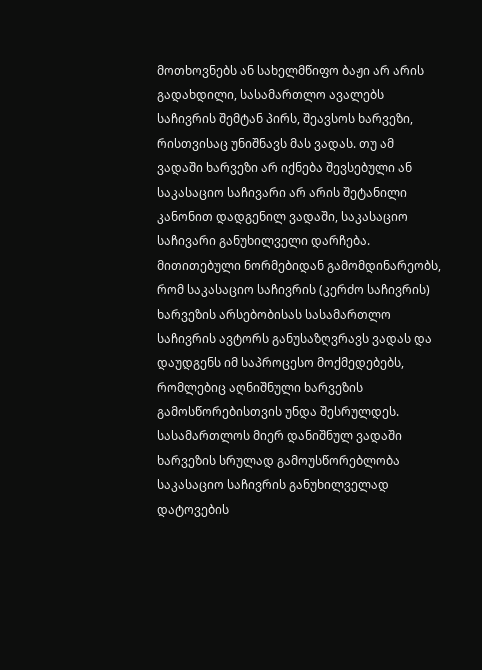მოთხოვნებს ან სახელმწიფო ბაჟი არ არის გადახდილი, სასამართლო ავალებს საჩივრის შემტან პირს, შეავსოს ხარვეზი, რისთვისაც უნიშნავს მას ვადას. თუ ამ ვადაში ხარვეზი არ იქნება შევსებული ან საკასაციო საჩივარი არ არის შეტანილი კანონით დადგენილ ვადაში, საკასაციო საჩივარი განუხილველი დარჩება. მითითებული ნორმებიდან გამომდინარეობს, რომ საკასაციო საჩივრის (კერძო საჩივრის) ხარვეზის არსებობისას სასამართლო საჩივრის ავტორს განუსაზღვრავს ვადას და დაუდგენს იმ საპროცესო მოქმედებებს, რომლებიც აღნიშნული ხარვეზის გამოსწორებისთვის უნდა შესრულდეს. სასამართლოს მიერ დანიშნულ ვადაში ხარვეზის სრულად გამოუსწორებლობა საკასაციო საჩივრის განუხილველად დატოვების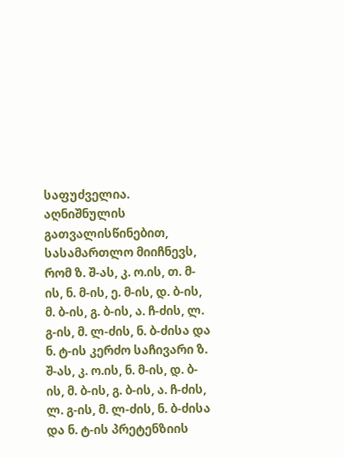საფუძველია.
აღნიშნულის გათვალისწინებით, სასამართლო მიიჩნევს, რომ ზ. შ-ას, კ. ო.ის, თ. მ-ის, ნ. მ-ის, ე. მ-ის, დ. ბ-ის, მ. ბ-ის, გ. ბ-ის, ა. ჩ-ძის, ლ. გ-ის, მ. ლ-ძის, ნ. ბ-ძისა და ნ. ტ-ის კერძო საჩივარი ზ. შ-ას, კ. ო.ის, ნ. მ-ის, დ. ბ-ის, მ. ბ-ის, გ. ბ-ის, ა. ჩ-ძის, ლ. გ-ის, მ. ლ-ძის, ნ. ბ-ძისა და ნ. ტ-ის პრეტენზიის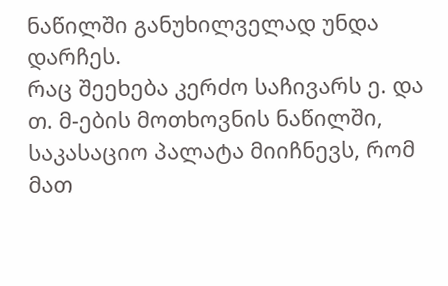ნაწილში განუხილველად უნდა დარჩეს.
რაც შეეხება კერძო საჩივარს ე. და თ. მ-ების მოთხოვნის ნაწილში, საკასაციო პალატა მიიჩნევს, რომ მათ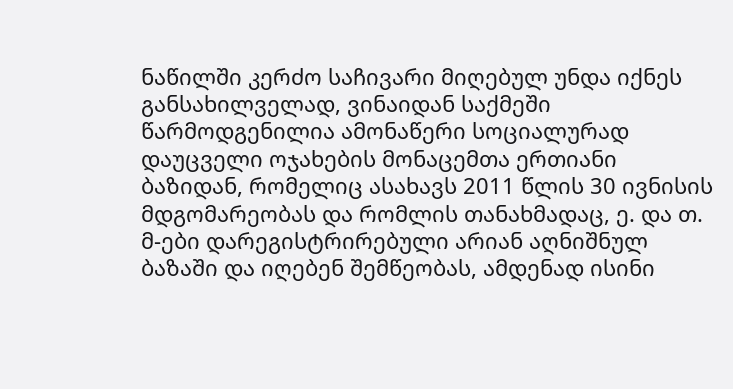ნაწილში კერძო საჩივარი მიღებულ უნდა იქნეს განსახილველად, ვინაიდან საქმეში წარმოდგენილია ამონაწერი სოციალურად დაუცველი ოჯახების მონაცემთა ერთიანი ბაზიდან, რომელიც ასახავს 2011 წლის 30 ივნისის მდგომარეობას და რომლის თანახმადაც, ე. და თ. მ-ები დარეგისტრირებული არიან აღნიშნულ ბაზაში და იღებენ შემწეობას, ამდენად ისინი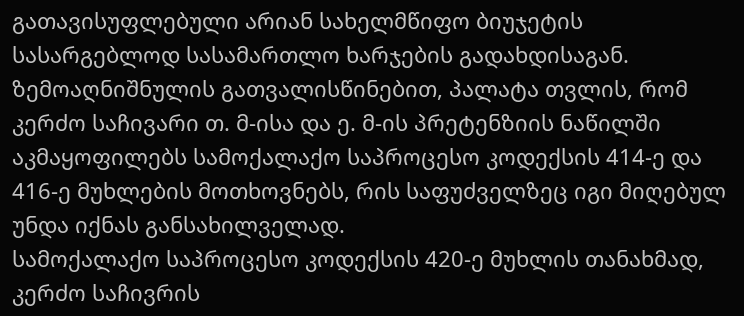გათავისუფლებული არიან სახელმწიფო ბიუჯეტის სასარგებლოდ სასამართლო ხარჯების გადახდისაგან.
ზემოაღნიშნულის გათვალისწინებით, პალატა თვლის, რომ კერძო საჩივარი თ. მ-ისა და ე. მ-ის პრეტენზიის ნაწილში აკმაყოფილებს სამოქალაქო საპროცესო კოდექსის 414-ე და 416-ე მუხლების მოთხოვნებს, რის საფუძველზეც იგი მიღებულ უნდა იქნას განსახილველად.
სამოქალაქო საპროცესო კოდექსის 420-ე მუხლის თანახმად, კერძო საჩივრის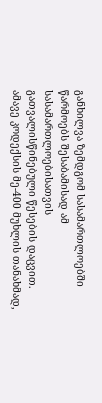განხილვა ზემდგომ სასამართლოებში წარმოებს შესაბამისად ამ სასამართლოებისათვის გათვალისწინებული წესების დაცვით. ამავე კოდექსის მე-400 მუხლის თანახმად,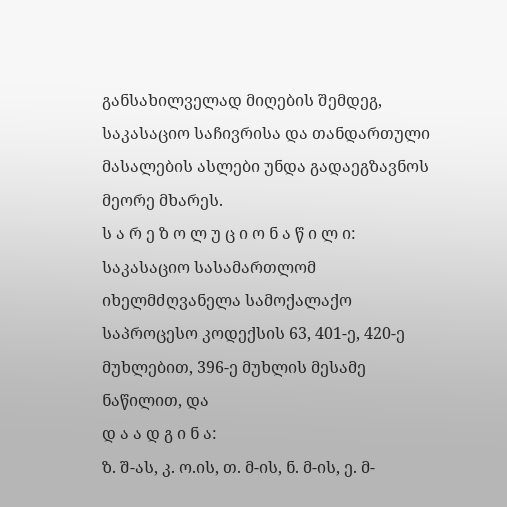განსახილველად მიღების შემდეგ, საკასაციო საჩივრისა და თანდართული მასალების ასლები უნდა გადაეგზავნოს მეორე მხარეს.
ს ა რ ე ზ ო ლ უ ც ი ო ნ ა წ ი ლ ი:
საკასაციო სასამართლომ იხელმძღვანელა სამოქალაქო საპროცესო კოდექსის 63, 401-ე, 420-ე მუხლებით, 396-ე მუხლის მესამე ნაწილით, და
დ ა ა დ გ ი ნ ა:
ზ. შ-ას, კ. ო.ის, თ. მ-ის, ნ. მ-ის, ე. მ-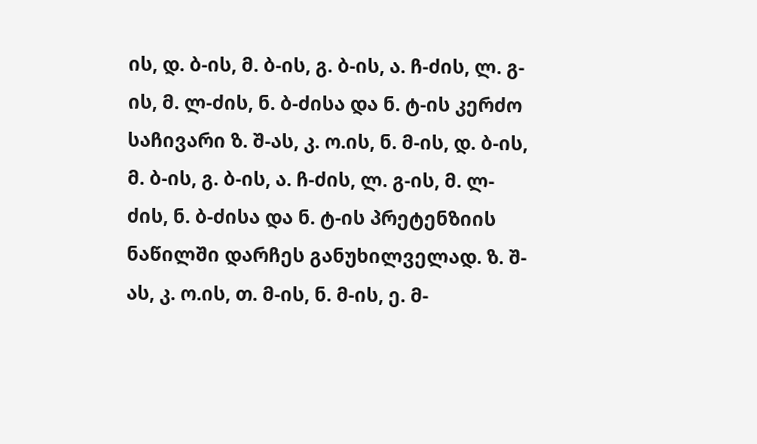ის, დ. ბ-ის, მ. ბ-ის, გ. ბ-ის, ა. ჩ-ძის, ლ. გ-ის, მ. ლ-ძის, ნ. ბ-ძისა და ნ. ტ-ის კერძო საჩივარი ზ. შ-ას, კ. ო.ის, ნ. მ-ის, დ. ბ-ის, მ. ბ-ის, გ. ბ-ის, ა. ჩ-ძის, ლ. გ-ის, მ. ლ-ძის, ნ. ბ-ძისა და ნ. ტ-ის პრეტენზიის ნაწილში დარჩეს განუხილველად. ზ. შ-ას, კ. ო.ის, თ. მ-ის, ნ. მ-ის, ე. მ-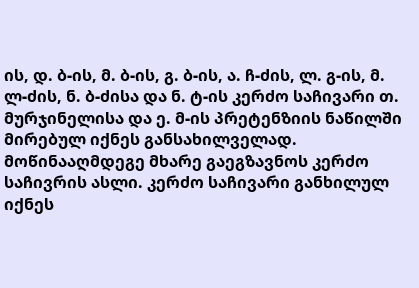ის, დ. ბ-ის, მ. ბ-ის, გ. ბ-ის, ა. ჩ-ძის, ლ. გ-ის, მ. ლ-ძის, ნ. ბ-ძისა და ნ. ტ-ის კერძო საჩივარი თ. მურჯინელისა და ე. მ-ის პრეტენზიის ნაწილში მირებულ იქნეს განსახილველად. მოწინააღმდეგე მხარე გაეგზავნოს კერძო საჩივრის ასლი. კერძო საჩივარი განხილულ იქნეს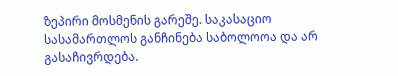ზეპირი მოსმენის გარეშე. საკასაციო სასამართლოს განჩინება საბოლოოა და არ გასაჩივრდება.